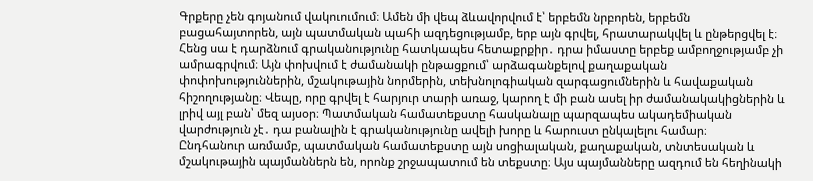Գրքերը չեն գոյանում վակուումում։ Ամեն մի վեպ ձևավորվում է՝ երբեմն նրբորեն, երբեմն բացահայտորեն, այն պատմական պահի ազդեցությամբ, երբ այն գրվել, հրատարակվել և ընթերցվել է։ Հենց սա է դարձնում գրականությունը հատկապես հետաքրքիր․ դրա իմաստը երբեք ամբողջությամբ չի ամրագրվում։ Այն փոխվում է ժամանակի ընթացքում՝ արձագանքելով քաղաքական փոփոխություններին, մշակութային նորմերին, տեխնոլոգիական զարգացումներին և հավաքական հիշողությանը։ Վեպը, որը գրվել է հարյուր տարի առաջ, կարող է մի բան ասել իր ժամանակակիցներին և լրիվ այլ բան՝ մեզ այսօր։ Պատմական համատեքստը հասկանալը պարզապես ակադեմիական վարժություն չէ․ դա բանալին է գրականությունը ավելի խորը և հարուստ ընկալելու համար։
Ընդհանուր առմամբ, պատմական համատեքստը այն սոցիալական, քաղաքական, տնտեսական և մշակութային պայմաններն են, որոնք շրջապատում են տեքստը։ Այս պայմանները ազդում են հեղինակի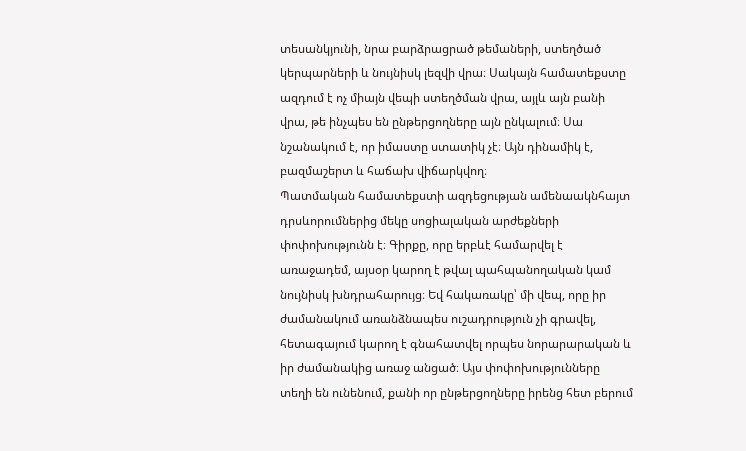տեսանկյունի, նրա բարձրացրած թեմաների, ստեղծած կերպարների և նույնիսկ լեզվի վրա։ Սակայն համատեքստը ազդում է ոչ միայն վեպի ստեղծման վրա, այլև այն բանի վրա, թե ինչպես են ընթերցողները այն ընկալում։ Սա նշանակում է, որ իմաստը ստատիկ չէ։ Այն դինամիկ է, բազմաշերտ և հաճախ վիճարկվող։
Պատմական համատեքստի ազդեցության ամենաակնհայտ դրսևորումներից մեկը սոցիալական արժեքների փոփոխությունն է։ Գիրքը, որը երբևէ համարվել է առաջադեմ, այսօր կարող է թվալ պահպանողական կամ նույնիսկ խնդրահարույց։ Եվ հակառակը՝ մի վեպ, որը իր ժամանակում առանձնապես ուշադրություն չի գրավել, հետագայում կարող է գնահատվել որպես նորարարական և իր ժամանակից առաջ անցած։ Այս փոփոխությունները տեղի են ունենում, քանի որ ընթերցողները իրենց հետ բերում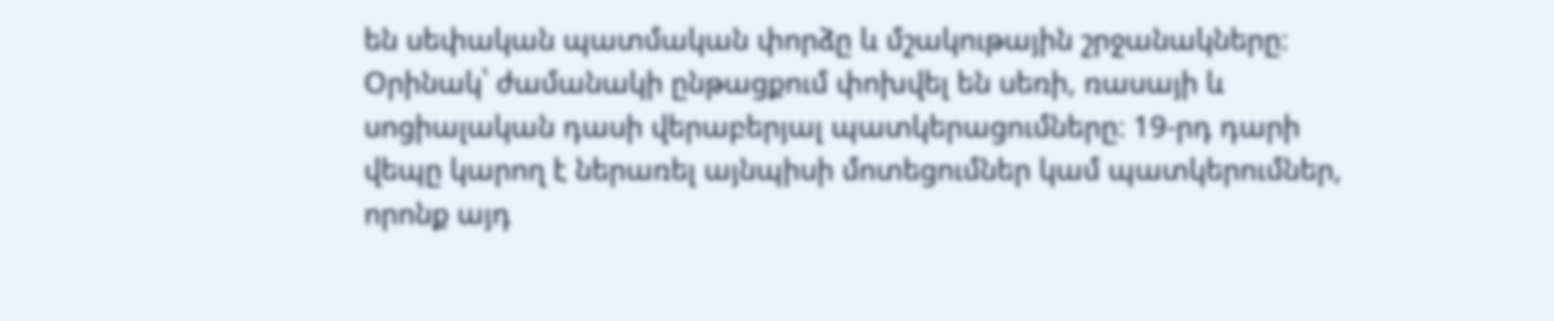են սեփական պատմական փորձը և մշակութային շրջանակները։
Օրինակ՝ ժամանակի ընթացքում փոխվել են սեռի, ռասայի և սոցիալական դասի վերաբերյալ պատկերացումները։ 19-րդ դարի վեպը կարող է ներառել այնպիսի մոտեցումներ կամ պատկերումներ, որոնք այդ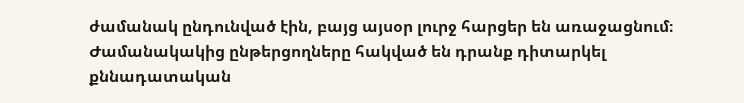ժամանակ ընդունված էին, բայց այսօր լուրջ հարցեր են առաջացնում։ Ժամանակակից ընթերցողները հակված են դրանք դիտարկել քննադատական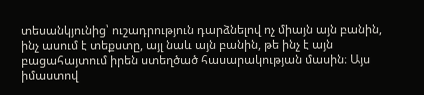տեսանկյունից՝ ուշադրություն դարձնելով ոչ միայն այն բանին, ինչ ասում է տեքստը, այլ նաև այն բանին, թե ինչ է այն բացահայտում իրեն ստեղծած հասարակության մասին։ Այս իմաստով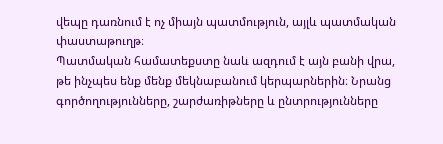վեպը դառնում է ոչ միայն պատմություն, այլև պատմական փաստաթուղթ։
Պատմական համատեքստը նաև ազդում է այն բանի վրա, թե ինչպես ենք մենք մեկնաբանում կերպարներին։ Նրանց գործողությունները, շարժառիթները և ընտրությունները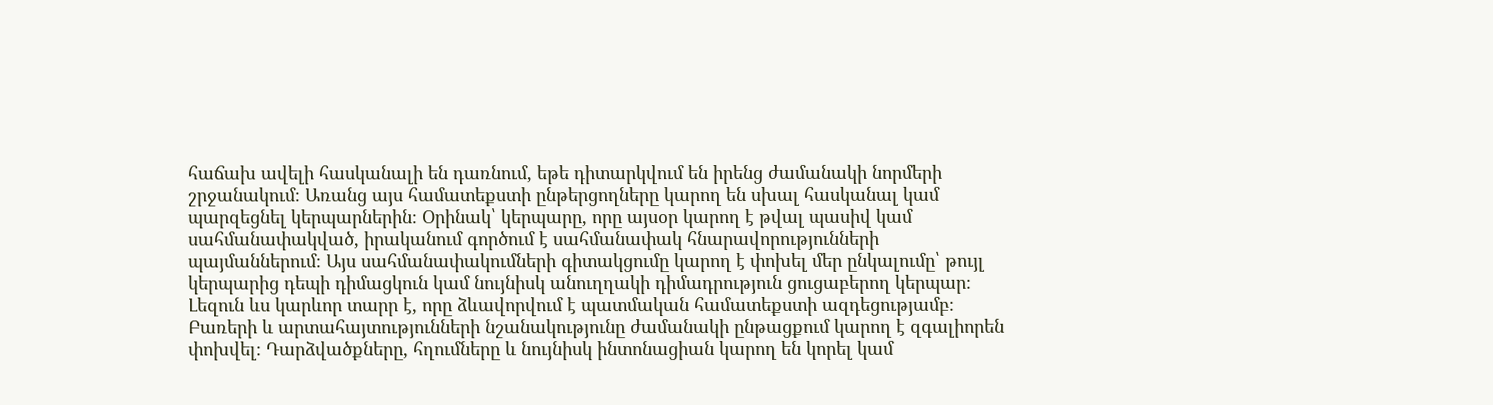հաճախ ավելի հասկանալի են դառնում, եթե դիտարկվում են իրենց ժամանակի նորմերի շրջանակում։ Առանց այս համատեքստի ընթերցողները կարող են սխալ հասկանալ կամ պարզեցնել կերպարներին։ Օրինակ՝ կերպարը, որը այսօր կարող է թվալ պասիվ կամ սահմանափակված, իրականում գործում է սահմանափակ հնարավորությունների պայմաններում։ Այս սահմանափակումների գիտակցումը կարող է փոխել մեր ընկալումը՝ թույլ կերպարից դեպի դիմացկուն կամ նույնիսկ անուղղակի դիմադրություն ցուցաբերող կերպար։
Լեզուն ևս կարևոր տարր է, որը ձևավորվում է պատմական համատեքստի ազդեցությամբ։ Բառերի և արտահայտությունների նշանակությունը ժամանակի ընթացքում կարող է զգալիորեն փոխվել։ Դարձվածքները, հղումները և նույնիսկ ինտոնացիան կարող են կորել կամ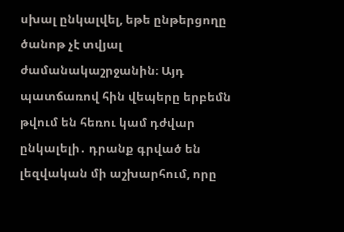սխալ ընկալվել, եթե ընթերցողը ծանոթ չէ տվյալ ժամանակաշրջանին։ Այդ պատճառով հին վեպերը երբեմն թվում են հեռու կամ դժվար ընկալելի․ դրանք գրված են լեզվական մի աշխարհում, որը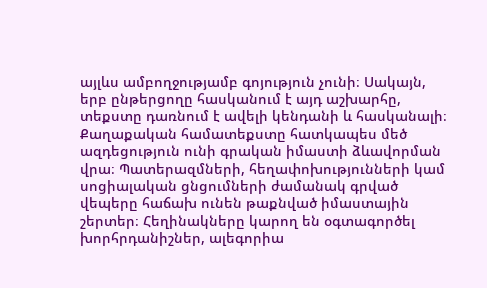այլևս ամբողջությամբ գոյություն չունի։ Սակայն, երբ ընթերցողը հասկանում է այդ աշխարհը, տեքստը դառնում է ավելի կենդանի և հասկանալի։
Քաղաքական համատեքստը հատկապես մեծ ազդեցություն ունի գրական իմաստի ձևավորման վրա։ Պատերազմների, հեղափոխությունների կամ սոցիալական ցնցումների ժամանակ գրված վեպերը հաճախ ունեն թաքնված իմաստային շերտեր։ Հեղինակները կարող են օգտագործել խորհրդանիշներ, ալեգորիա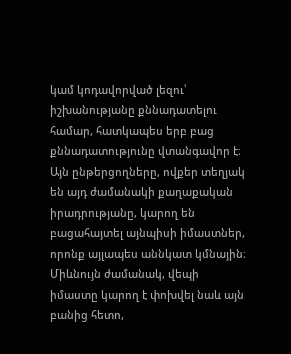կամ կոդավորված լեզու՝ իշխանությանը քննադատելու համար, հատկապես երբ բաց քննադատությունը վտանգավոր է։ Այն ընթերցողները, ովքեր տեղյակ են այդ ժամանակի քաղաքական իրադրությանը, կարող են բացահայտել այնպիսի իմաստներ, որոնք այլապես աննկատ կմնային։
Միևնույն ժամանակ, վեպի իմաստը կարող է փոխվել նաև այն բանից հետո,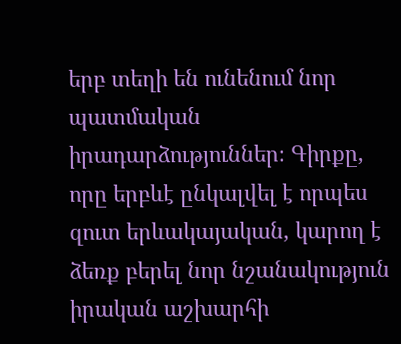երբ տեղի են ունենում նոր պատմական իրադարձություններ։ Գիրքը, որը երբևէ ընկալվել է որպես զուտ երևակայական, կարող է ձեռք բերել նոր նշանակություն իրական աշխարհի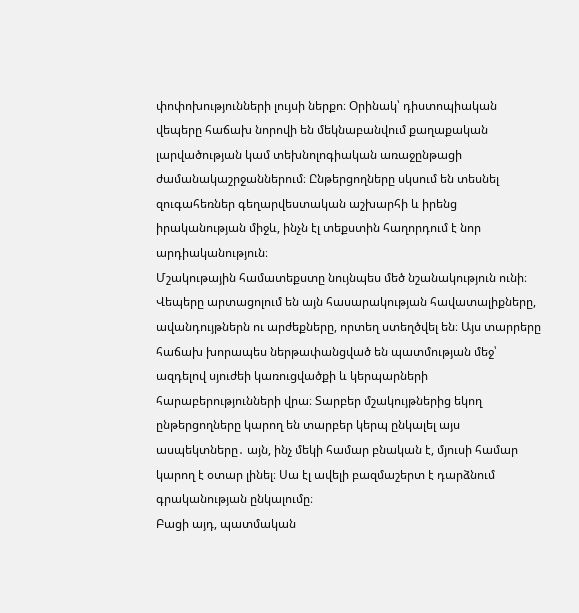փոփոխությունների լույսի ներքո։ Օրինակ՝ դիստոպիական վեպերը հաճախ նորովի են մեկնաբանվում քաղաքական լարվածության կամ տեխնոլոգիական առաջընթացի ժամանակաշրջաններում։ Ընթերցողները սկսում են տեսնել զուգահեռներ գեղարվեստական աշխարհի և իրենց իրականության միջև, ինչն էլ տեքստին հաղորդում է նոր արդիականություն։
Մշակութային համատեքստը նույնպես մեծ նշանակություն ունի։ Վեպերը արտացոլում են այն հասարակության հավատալիքները, ավանդույթներն ու արժեքները, որտեղ ստեղծվել են։ Այս տարրերը հաճախ խորապես ներթափանցված են պատմության մեջ՝ ազդելով սյուժեի կառուցվածքի և կերպարների հարաբերությունների վրա։ Տարբեր մշակույթներից եկող ընթերցողները կարող են տարբեր կերպ ընկալել այս ասպեկտները․ այն, ինչ մեկի համար բնական է, մյուսի համար կարող է օտար լինել։ Սա էլ ավելի բազմաշերտ է դարձնում գրականության ընկալումը։
Բացի այդ, պատմական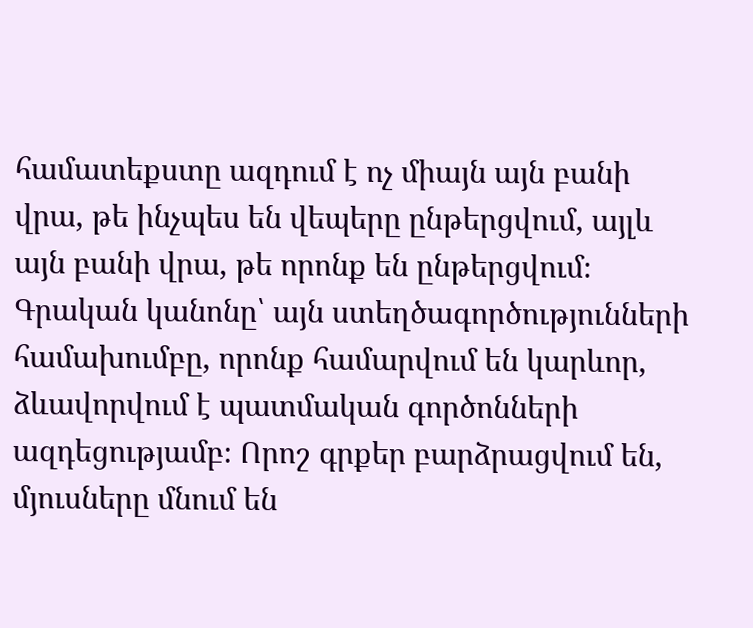համատեքստը ազդում է ոչ միայն այն բանի վրա, թե ինչպես են վեպերը ընթերցվում, այլև այն բանի վրա, թե որոնք են ընթերցվում։ Գրական կանոնը՝ այն ստեղծագործությունների համախումբը, որոնք համարվում են կարևոր, ձևավորվում է պատմական գործոնների ազդեցությամբ։ Որոշ գրքեր բարձրացվում են, մյուսները մնում են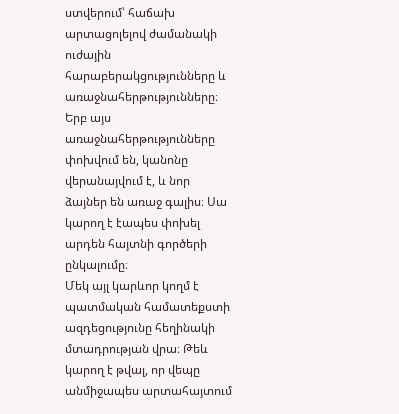ստվերում՝ հաճախ արտացոլելով ժամանակի ուժային հարաբերակցությունները և առաջնահերթությունները։ Երբ այս առաջնահերթությունները փոխվում են, կանոնը վերանայվում է, և նոր ձայներ են առաջ գալիս։ Սա կարող է էապես փոխել արդեն հայտնի գործերի ընկալումը։
Մեկ այլ կարևոր կողմ է պատմական համատեքստի ազդեցությունը հեղինակի մտադրության վրա։ Թեև կարող է թվալ, որ վեպը անմիջապես արտահայտում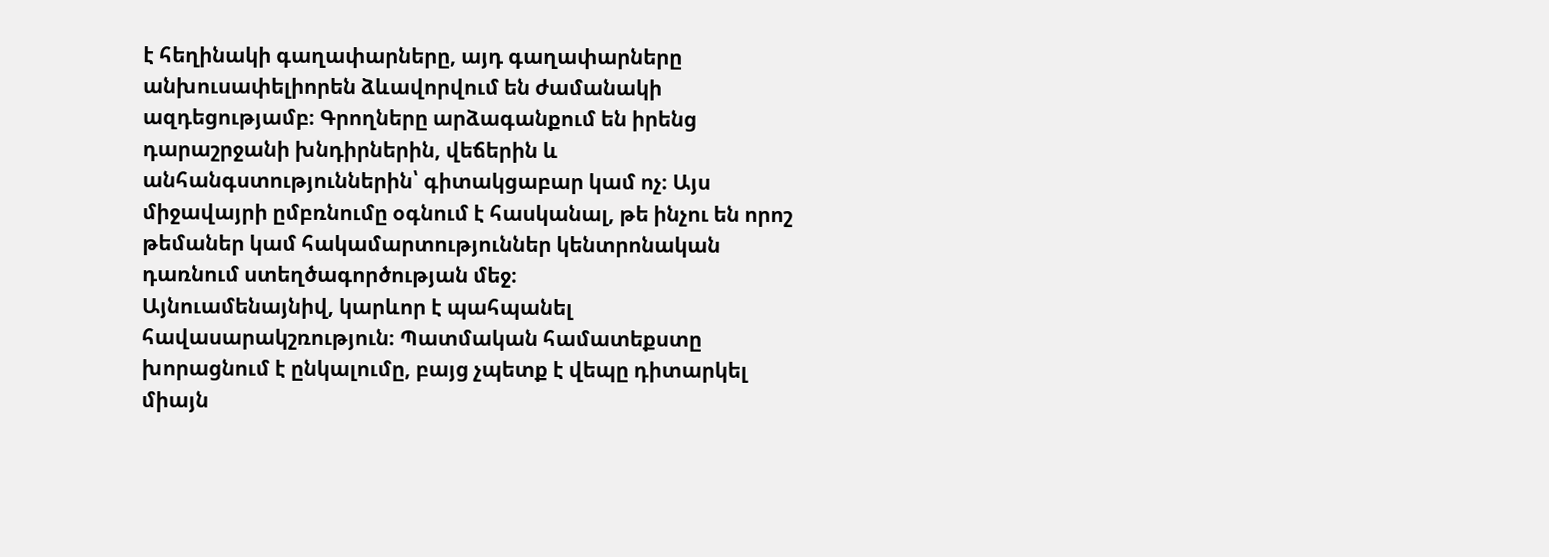է հեղինակի գաղափարները, այդ գաղափարները անխուսափելիորեն ձևավորվում են ժամանակի ազդեցությամբ։ Գրողները արձագանքում են իրենց դարաշրջանի խնդիրներին, վեճերին և անհանգստություններին՝ գիտակցաբար կամ ոչ։ Այս միջավայրի ըմբռնումը օգնում է հասկանալ, թե ինչու են որոշ թեմաներ կամ հակամարտություններ կենտրոնական դառնում ստեղծագործության մեջ։
Այնուամենայնիվ, կարևոր է պահպանել հավասարակշռություն։ Պատմական համատեքստը խորացնում է ընկալումը, բայց չպետք է վեպը դիտարկել միայն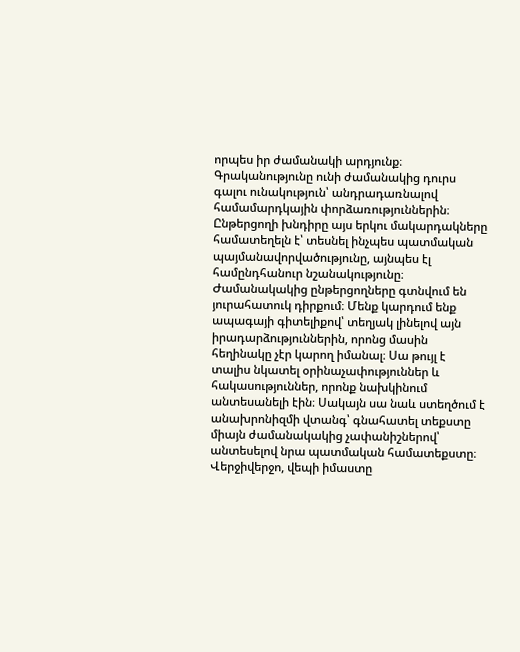որպես իր ժամանակի արդյունք։ Գրականությունը ունի ժամանակից դուրս գալու ունակություն՝ անդրադառնալով համամարդկային փորձառություններին։ Ընթերցողի խնդիրը այս երկու մակարդակները համատեղելն է՝ տեսնել ինչպես պատմական պայմանավորվածությունը, այնպես էլ համընդհանուր նշանակությունը։
Ժամանակակից ընթերցողները գտնվում են յուրահատուկ դիրքում։ Մենք կարդում ենք ապագայի գիտելիքով՝ տեղյակ լինելով այն իրադարձություններին, որոնց մասին հեղինակը չէր կարող իմանալ։ Սա թույլ է տալիս նկատել օրինաչափություններ և հակասություններ, որոնք նախկինում անտեսանելի էին։ Սակայն սա նաև ստեղծում է անախրոնիզմի վտանգ՝ գնահատել տեքստը միայն ժամանակակից չափանիշներով՝ անտեսելով նրա պատմական համատեքստը։
Վերջիվերջո, վեպի իմաստը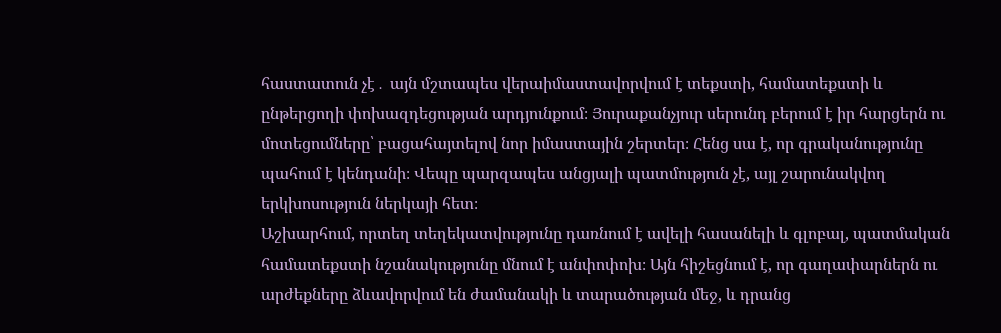հաստատուն չէ․ այն մշտապես վերաիմաստավորվում է տեքստի, համատեքստի և ընթերցողի փոխազդեցության արդյունքում։ Յուրաքանչյուր սերունդ բերում է իր հարցերն ու մոտեցումները՝ բացահայտելով նոր իմաստային շերտեր։ Հենց սա է, որ գրականությունը պահում է կենդանի։ Վեպը պարզապես անցյալի պատմություն չէ, այլ շարունակվող երկխոսություն ներկայի հետ։
Աշխարհում, որտեղ տեղեկատվությունը դառնում է ավելի հասանելի և գլոբալ, պատմական համատեքստի նշանակությունը մնում է անփոփոխ։ Այն հիշեցնում է, որ գաղափարներն ու արժեքները ձևավորվում են ժամանակի և տարածության մեջ, և դրանց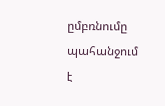ըմբռնումը պահանջում է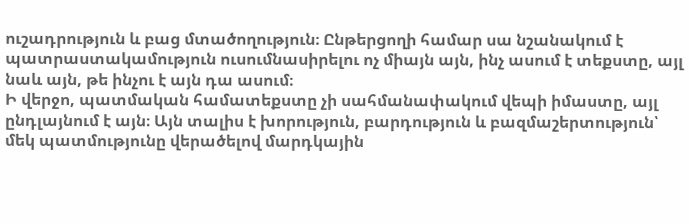ուշադրություն և բաց մտածողություն։ Ընթերցողի համար սա նշանակում է պատրաստակամություն ուսումնասիրելու ոչ միայն այն, ինչ ասում է տեքստը, այլ նաև այն, թե ինչու է այն դա ասում։
Ի վերջո, պատմական համատեքստը չի սահմանափակում վեպի իմաստը, այլ ընդլայնում է այն։ Այն տալիս է խորություն, բարդություն և բազմաշերտություն՝ մեկ պատմությունը վերածելով մարդկային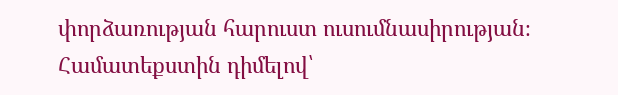փորձառության հարուստ ուսումնասիրության։ Համատեքստին դիմելով՝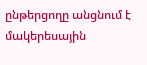ընթերցողը անցնում է մակերեսային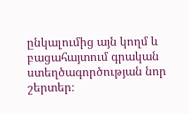ընկալումից այն կողմ և բացահայտում գրական ստեղծագործության նոր շերտեր։